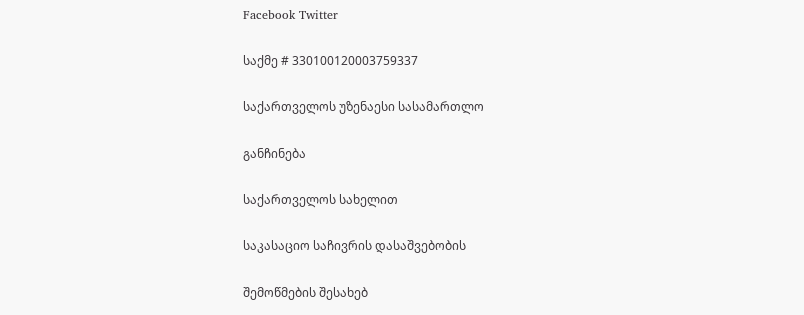Facebook Twitter

საქმე # 330100120003759337

საქართველოს უზენაესი სასამართლო

განჩინება

საქართველოს სახელით

საკასაციო საჩივრის დასაშვებობის

შემოწმების შესახებ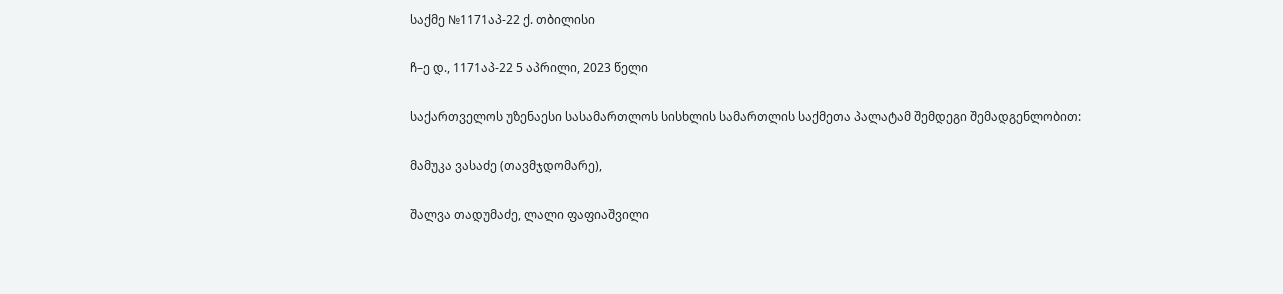საქმე №1171აპ-22 ქ. თბილისი

ჩ–ე დ., 1171აპ-22 5 აპრილი, 2023 წელი

საქართველოს უზენაესი სასამართლოს სისხლის სამართლის საქმეთა პალატამ შემდეგი შემადგენლობით:

მამუკა ვასაძე (თავმჯდომარე),

შალვა თადუმაძე, ლალი ფაფიაშვილი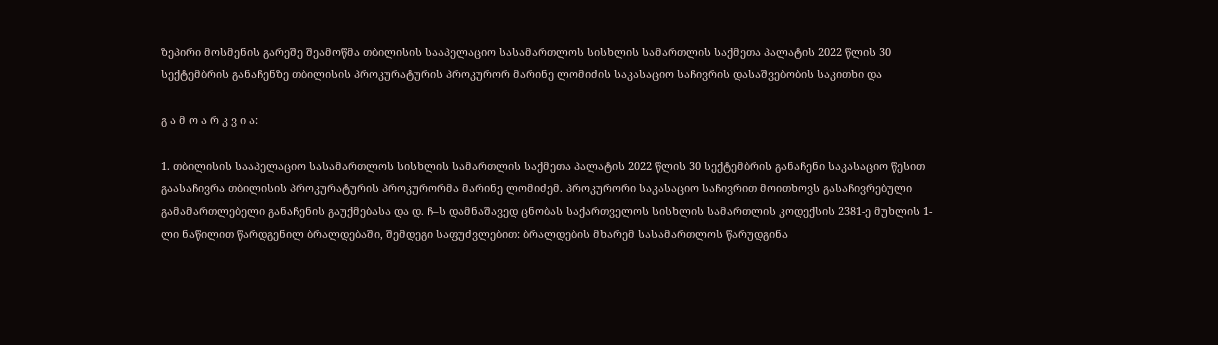ზეპირი მოსმენის გარეშე შეამოწმა თბილისის სააპელაციო სასამართლოს სისხლის სამართლის საქმეთა პალატის 2022 წლის 30 სექტემბრის განაჩენზე თბილისის პროკურატურის პროკურორ მარინე ლომიძის საკასაციო საჩივრის დასაშვებობის საკითხი და

გ ა მ ო ა რ კ ვ ი ა:

1. თბილისის სააპელაციო სასამართლოს სისხლის სამართლის საქმეთა პალატის 2022 წლის 30 სექტემბრის განაჩენი საკასაციო წესით გაასაჩივრა თბილისის პროკურატურის პროკურორმა მარინე ლომიძემ. პროკურორი საკასაციო საჩივრით მოითხოვს გასაჩივრებული გამამართლებელი განაჩენის გაუქმებასა და დ. ჩ–ს დამნაშავედ ცნობას საქართველოს სისხლის სამართლის კოდექსის 2381-ე მუხლის 1-ლი ნაწილით წარდგენილ ბრალდებაში, შემდეგი საფუძვლებით: ბრალდების მხარემ სასამართლოს წარუდგინა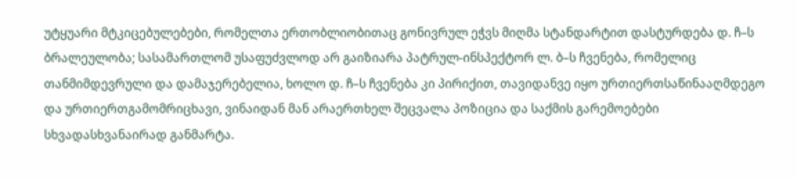უტყუარი მტკიცებულებები, რომელთა ერთობლიობითაც გონივრულ ეჭვს მიღმა სტანდარტით დასტურდება დ. ჩ–ს ბრალეულობა; სასამართლომ უსაფუძვლოდ არ გაიზიარა პატრულ-ინსპექტორ ლ. ბ–ს ჩვენება, რომელიც თანმიმდევრული და დამაჯერებელია, ხოლო დ. ჩ–ს ჩვენება კი პირიქით, თავიდანვე იყო ურთიერთსაწინააღმდეგო და ურთიერთგამომრიცხავი, ვინაიდან მან არაერთხელ შეცვალა პოზიცია და საქმის გარემოებები სხვადასხვანაირად განმარტა.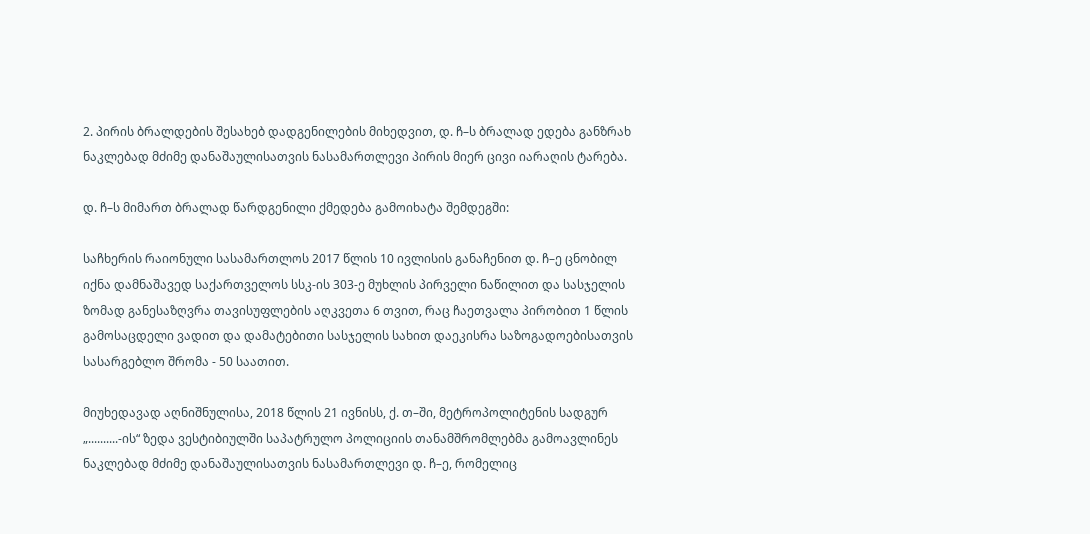2. პირის ბრალდების შესახებ დადგენილების მიხედვით, დ. ჩ–ს ბრალად ედება განზრახ ნაკლებად მძიმე დანაშაულისათვის ნასამართლევი პირის მიერ ცივი იარაღის ტარება.

დ. ჩ–ს მიმართ ბრალად წარდგენილი ქმედება გამოიხატა შემდეგში:

საჩხერის რაიონული სასამართლოს 2017 წლის 10 ივლისის განაჩენით დ. ჩ–ე ცნობილ იქნა დამნაშავედ საქართველოს სსკ-ის 303-ე მუხლის პირველი ნაწილით და სასჯელის ზომად განესაზღვრა თავისუფლების აღკვეთა 6 თვით, რაც ჩაეთვალა პირობით 1 წლის გამოსაცდელი ვადით და დამატებითი სასჯელის სახით დაეკისრა საზოგადოებისათვის სასარგებლო შრომა - 50 საათით.

მიუხედავად აღნიშნულისა, 2018 წლის 21 ივნისს, ქ. თ–ში, მეტროპოლიტენის სადგურ „..........-ის“ ზედა ვესტიბიულში საპატრულო პოლიციის თანამშრომლებმა გამოავლინეს ნაკლებად მძიმე დანაშაულისათვის ნასამართლევი დ. ჩ–ე, რომელიც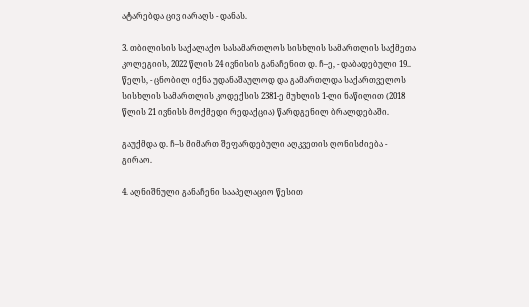ატარებდა ცივ იარაღს - დანას.

3. თბილისის საქალაქო სასამართლოს სისხლის სამართლის საქმეთა კოლეგიის, 2022 წლის 24 ივნისის განაჩენით დ. ჩ–ე, - დაბადებული 19.. წელს, - ცნობილ იქნა უდანაშაულოდ და გამართლდა საქართველოს სისხლის სამართლის კოდექსის 2381-ე მუხლის 1-ლი ნაწილით (2018 წლის 21 ივნისს მოქმედი რედაქცია) წარდგენილ ბრალდებაში.

გაუქმდა დ. ჩ–ს მიმართ შეფარდებული აღკვეთის ღონისძიება - გირაო.

4. აღნიშნული განაჩენი სააპელაციო წესით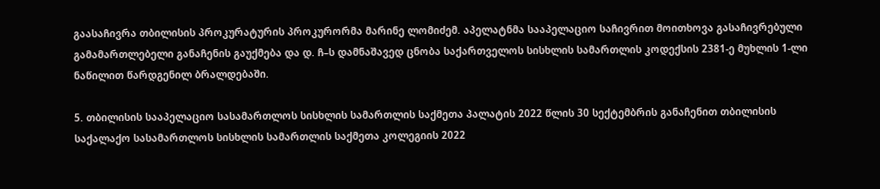გაასაჩივრა თბილისის პროკურატურის პროკურორმა მარინე ლომიძემ. აპელატნმა სააპელაციო საჩივრით მოითხოვა გასაჩივრებული გამამართლებელი განაჩენის გაუქმება და დ. ჩ–ს დამნაშავედ ცნობა საქართველოს სისხლის სამართლის კოდექსის 2381-ე მუხლის 1-ლი ნაწილით წარდგენილ ბრალდებაში.

5. თბილისის სააპელაციო სასამართლოს სისხლის სამართლის საქმეთა პალატის 2022 წლის 30 სექტემბრის განაჩენით თბილისის საქალაქო სასამართლოს სისხლის სამართლის საქმეთა კოლეგიის 2022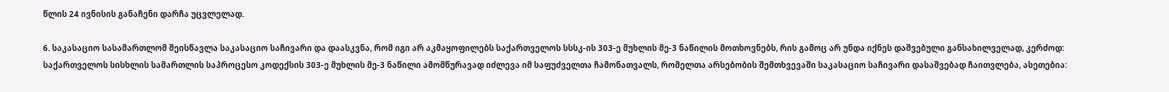წლის 24 ივნისის განაჩენი დარჩა უცვლელად.

6. საკასაციო სასამართლომ შეისწავლა საკასაციო საჩივარი და დაასკვნა, რომ იგი არ აკმაყოფილებს საქართველოს სსსკ-ის 303-ე მუხლის მე-3 ნაწილის მოთხოვნებს, რის გამოც არ უნდა იქნეს დაშვებული განსახილველად, კერძოდ: საქართველოს სისხლის სამართლის საპროცესო კოდექსის 303-ე მუხლის მე-3 ნაწილი ამომწურავად იძლევა იმ საფუძველთა ჩამონათვალს, რომელთა არსებობის შემთხვევაში საკასაციო საჩივარი დასაშვებად ჩაითვლება, ასეთებია: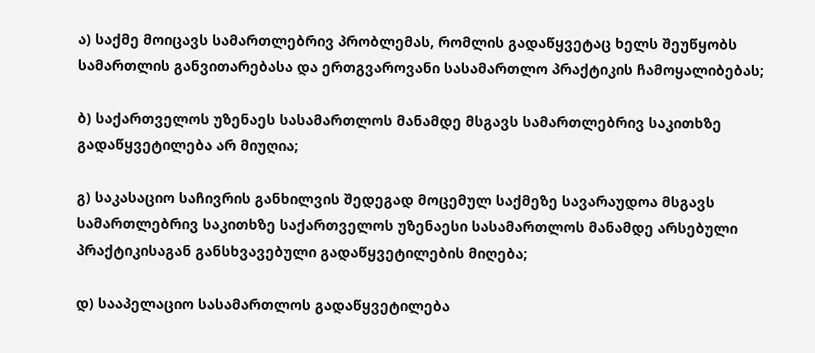ა) საქმე მოიცავს სამართლებრივ პრობლემას, რომლის გადაწყვეტაც ხელს შეუწყობს სამართლის განვითარებასა და ერთგვაროვანი სასამართლო პრაქტიკის ჩამოყალიბებას;

ბ) საქართველოს უზენაეს სასამართლოს მანამდე მსგავს სამართლებრივ საკითხზე გადაწყვეტილება არ მიუღია;

გ) საკასაციო საჩივრის განხილვის შედეგად მოცემულ საქმეზე სავარაუდოა მსგავს სამართლებრივ საკითხზე საქართველოს უზენაესი სასამართლოს მანამდე არსებული პრაქტიკისაგან განსხვავებული გადაწყვეტილების მიღება;

დ) სააპელაციო სასამართლოს გადაწყვეტილება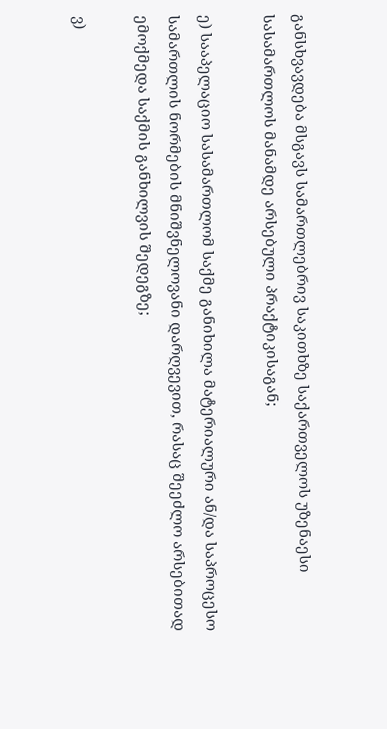განსხვავდება მსგავს სამართლებრივ საკითხზე საქართველოს უზენაესი სასამართლოს მანამდე არსებული პრაქტიკისაგან;

ე) სააპელაციო სასამართლომ საქმე განიხილა მატერიალური ან/და საპროცესო სამართლის ნორმების მნიშვნელოვანი დარღვევით, რასაც შეეძლო არსებითად ემოქმედა საქმის განხილვის შედეგზე;

ვ)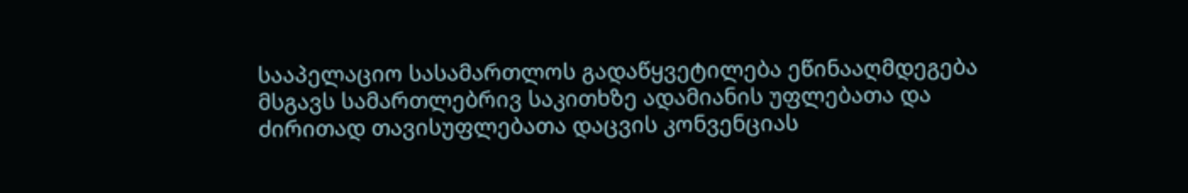სააპელაციო სასამართლოს გადაწყვეტილება ეწინააღმდეგება მსგავს სამართლებრივ საკითხზე ადამიანის უფლებათა და ძირითად თავისუფლებათა დაცვის კონვენციას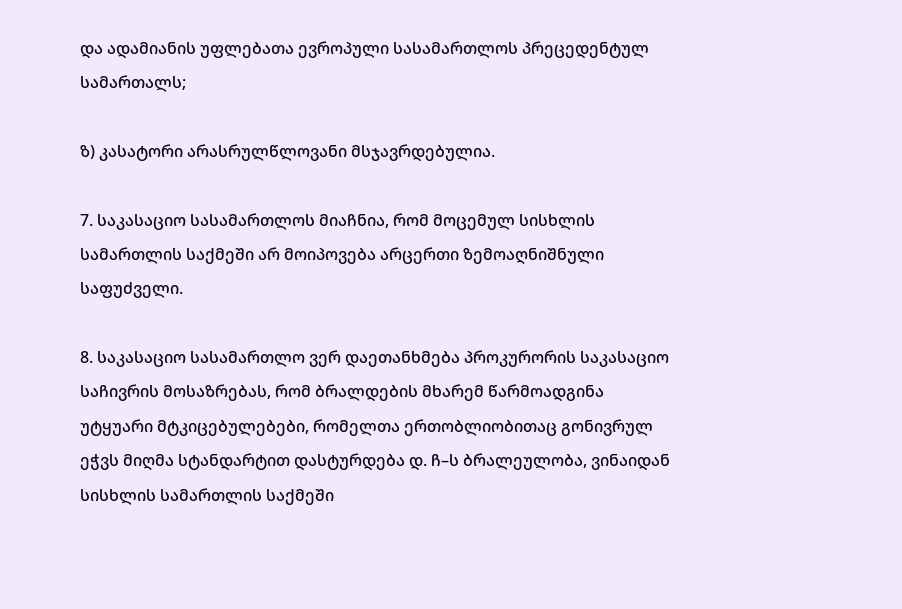და ადამიანის უფლებათა ევროპული სასამართლოს პრეცედენტულ სამართალს;

ზ) კასატორი არასრულწლოვანი მსჯავრდებულია.

7. საკასაციო სასამართლოს მიაჩნია, რომ მოცემულ სისხლის სამართლის საქმეში არ მოიპოვება არცერთი ზემოაღნიშნული საფუძველი.

8. საკასაციო სასამართლო ვერ დაეთანხმება პროკურორის საკასაციო საჩივრის მოსაზრებას, რომ ბრალდების მხარემ წარმოადგინა უტყუარი მტკიცებულებები, რომელთა ერთობლიობითაც გონივრულ ეჭვს მიღმა სტანდარტით დასტურდება დ. ჩ–ს ბრალეულობა, ვინაიდან სისხლის სამართლის საქმეში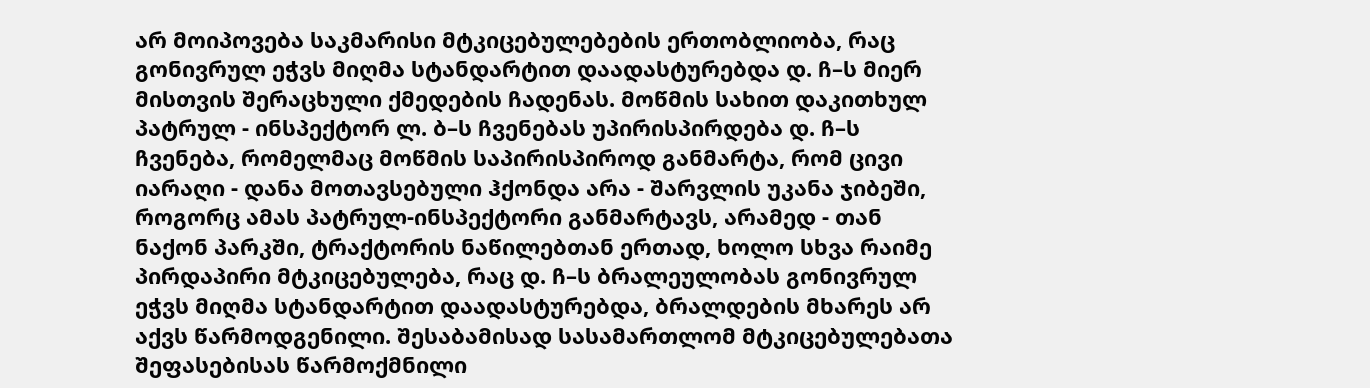არ მოიპოვება საკმარისი მტკიცებულებების ერთობლიობა, რაც გონივრულ ეჭვს მიღმა სტანდარტით დაადასტურებდა დ. ჩ–ს მიერ მისთვის შერაცხული ქმედების ჩადენას. მოწმის სახით დაკითხულ პატრულ - ინსპექტორ ლ. ბ–ს ჩვენებას უპირისპირდება დ. ჩ–ს ჩვენება, რომელმაც მოწმის საპირისპიროდ განმარტა, რომ ცივი იარაღი - დანა მოთავსებული ჰქონდა არა - შარვლის უკანა ჯიბეში, როგორც ამას პატრულ-ინსპექტორი განმარტავს, არამედ - თან ნაქონ პარკში, ტრაქტორის ნაწილებთან ერთად, ხოლო სხვა რაიმე პირდაპირი მტკიცებულება, რაც დ. ჩ–ს ბრალეულობას გონივრულ ეჭვს მიღმა სტანდარტით დაადასტურებდა, ბრალდების მხარეს არ აქვს წარმოდგენილი. შესაბამისად სასამართლომ მტკიცებულებათა შეფასებისას წარმოქმნილი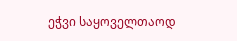ეჭვი საყოველთაოდ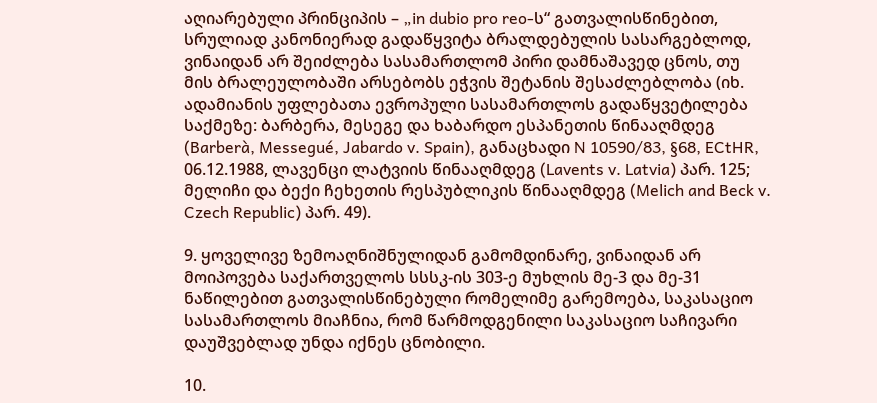აღიარებული პრინციპის – „in dubio pro reo-ს“ გათვალისწინებით, სრულიად კანონიერად გადაწყვიტა ბრალდებულის სასარგებლოდ, ვინაიდან არ შეიძლება სასამართლომ პირი დამნაშავედ ცნოს, თუ მის ბრალეულობაში არსებობს ეჭვის შეტანის შესაძლებლობა (იხ. ადამიანის უფლებათა ევროპული სასამართლოს გადაწყვეტილება საქმეზე: ბარბერა, მესეგე და ხაბარდო ესპანეთის წინააღმდეგ (Barberà, Messegué, Jabardo v. Spain), განაცხადი N 10590/83, §68, ECtHR, 06.12.1988, ლავენცი ლატვიის წინააღმდეგ (Lavents v. Latvia) პარ. 125; მელიჩი და ბექი ჩეხეთის რესპუბლიკის წინააღმდეგ (Melich and Beck v. Czech Republic) პარ. 49).

9. ყოველივე ზემოაღნიშნულიდან გამომდინარე, ვინაიდან არ მოიპოვება საქართველოს სსსკ-ის 303-ე მუხლის მე-3 და მე-31 ნაწილებით გათვალისწინებული რომელიმე გარემოება, საკასაციო სასამართლოს მიაჩნია, რომ წარმოდგენილი საკასაციო საჩივარი დაუშვებლად უნდა იქნეს ცნობილი.

10.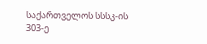საქართველოს სსსკ-ის 303-ე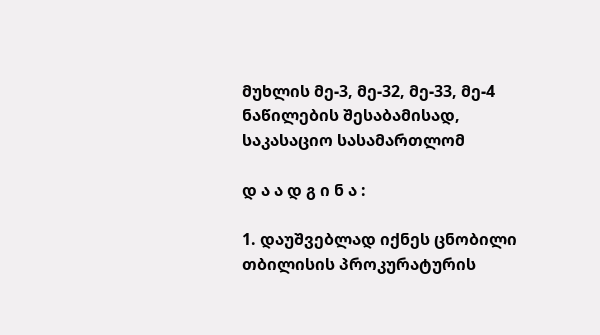მუხლის მე-3, მე-32, მე-33, მე-4 ნაწილების შესაბამისად, საკასაციო სასამართლომ

დ ა ა დ გ ი ნ ა :

1. დაუშვებლად იქნეს ცნობილი თბილისის პროკურატურის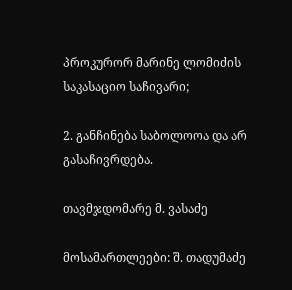პროკურორ მარინე ლომიძის საკასაციო საჩივარი;

2. განჩინება საბოლოოა და არ გასაჩივრდება.

თავმჯდომარე მ. ვასაძე

მოსამართლეები: შ. თადუმაძე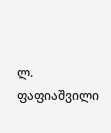ლ. ფაფიაშვილი